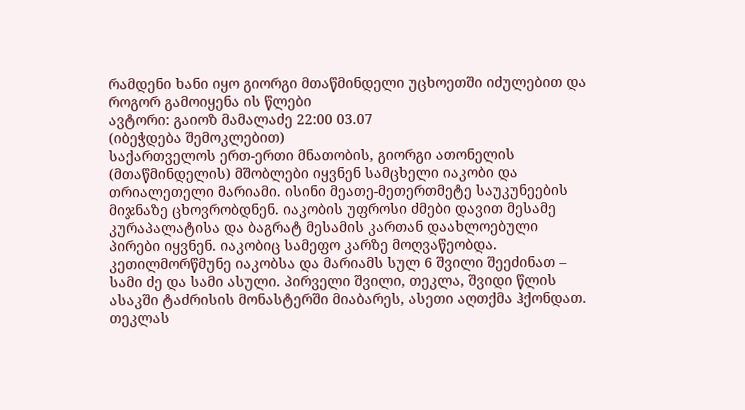რამდენი ხანი იყო გიორგი მთაწმინდელი უცხოეთში იძულებით და როგორ გამოიყენა ის წლები
ავტორი: გაიოზ მამალაძე 22:00 03.07
(იბეჭდება შემოკლებით)
საქართველოს ერთ-ერთი მნათობის, გიორგი ათონელის (მთაწმინდელის) მშობლები იყვნენ სამცხელი იაკობი და თრიალეთელი მარიამი. ისინი მეათე-მეთერთმეტე საუკუნეების მიჯნაზე ცხოვრობდნენ. იაკობის უფროსი ძმები დავით მესამე კურაპალატისა და ბაგრატ მესამის კართან დაახლოებული პირები იყვნენ. იაკობიც სამეფო კარზე მოღვაწეობდა.
კეთილმორწმუნე იაკობსა და მარიამს სულ 6 შვილი შეეძინათ – სამი ძე და სამი ასული. პირველი შვილი, თეკლა, შვიდი წლის ასაკში ტაძრისის მონასტერში მიაბარეს, ასეთი აღთქმა ჰქონდათ. თეკლას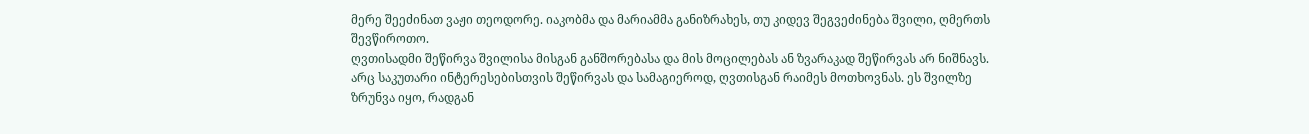მერე შეეძინათ ვაჟი თეოდორე. იაკობმა და მარიამმა განიზრახეს, თუ კიდევ შეგვეძინება შვილი, ღმერთს შევწიროთო.
ღვთისადმი შეწირვა შვილისა მისგან განშორებასა და მის მოცილებას ან ზვარაკად შეწირვას არ ნიშნავს. არც საკუთარი ინტერესებისთვის შეწირვას და სამაგიეროდ, ღვთისგან რაიმეს მოთხოვნას. ეს შვილზე ზრუნვა იყო, რადგან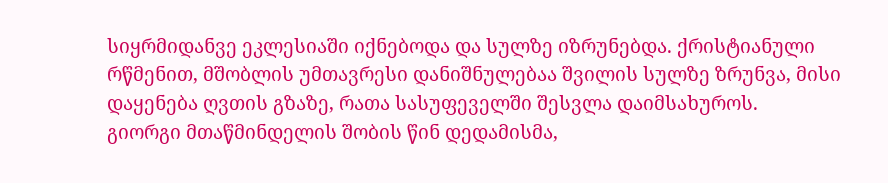სიყრმიდანვე ეკლესიაში იქნებოდა და სულზე იზრუნებდა. ქრისტიანული რწმენით, მშობლის უმთავრესი დანიშნულებაა შვილის სულზე ზრუნვა, მისი დაყენება ღვთის გზაზე, რათა სასუფეველში შესვლა დაიმსახუროს.
გიორგი მთაწმინდელის შობის წინ დედამისმა,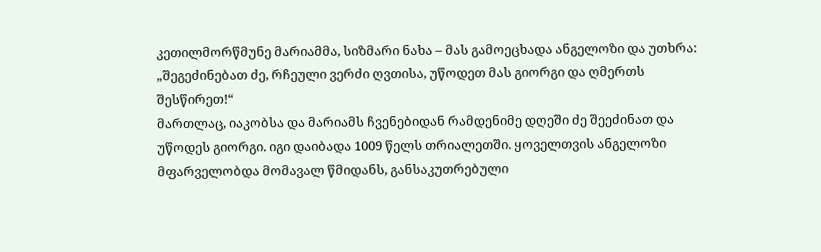კეთილმორწმუნე მარიამმა, სიზმარი ნახა – მას გამოეცხადა ანგელოზი და უთხრა: „შეგეძინებათ ძე, რჩეული ვერძი ღვთისა, უწოდეთ მას გიორგი და ღმერთს შესწირეთ!“
მართლაც, იაკობსა და მარიამს ჩვენებიდან რამდენიმე დღეში ძე შეეძინათ და უწოდეს გიორგი. იგი დაიბადა 1009 წელს თრიალეთში. ყოველთვის ანგელოზი მფარველობდა მომავალ წმიდანს, განსაკუთრებული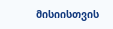მისიისთვის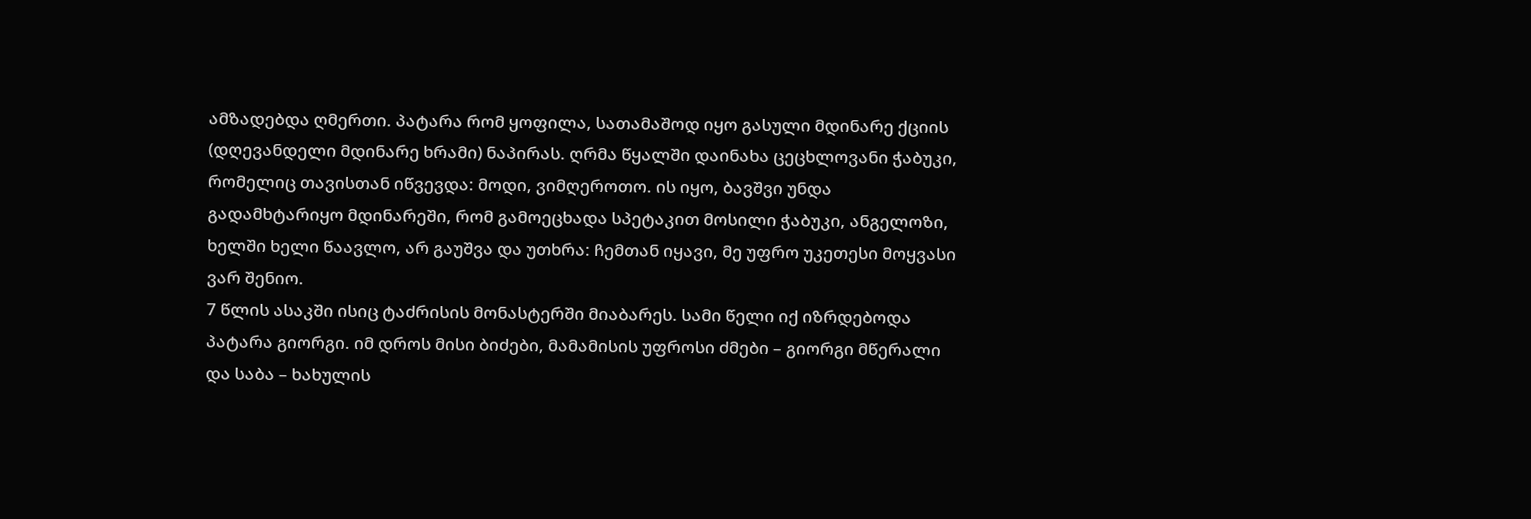ამზადებდა ღმერთი. პატარა რომ ყოფილა, სათამაშოდ იყო გასული მდინარე ქციის (დღევანდელი მდინარე ხრამი) ნაპირას. ღრმა წყალში დაინახა ცეცხლოვანი ჭაბუკი, რომელიც თავისთან იწვევდა: მოდი, ვიმღეროთო. ის იყო, ბავშვი უნდა გადამხტარიყო მდინარეში, რომ გამოეცხადა სპეტაკით მოსილი ჭაბუკი, ანგელოზი, ხელში ხელი წაავლო, არ გაუშვა და უთხრა: ჩემთან იყავი, მე უფრო უკეთესი მოყვასი ვარ შენიო.
7 წლის ასაკში ისიც ტაძრისის მონასტერში მიაბარეს. სამი წელი იქ იზრდებოდა პატარა გიორგი. იმ დროს მისი ბიძები, მამამისის უფროსი ძმები – გიორგი მწერალი და საბა – ხახულის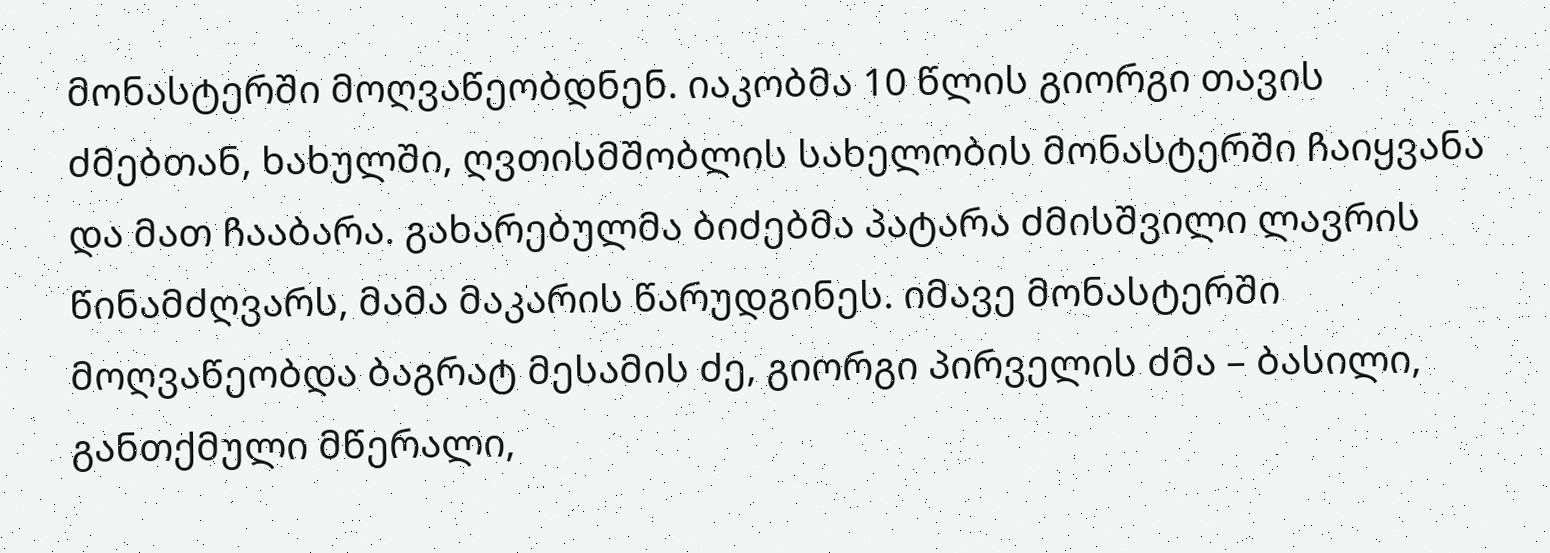მონასტერში მოღვაწეობდნენ. იაკობმა 10 წლის გიორგი თავის ძმებთან, ხახულში, ღვთისმშობლის სახელობის მონასტერში ჩაიყვანა და მათ ჩააბარა. გახარებულმა ბიძებმა პატარა ძმისშვილი ლავრის წინამძღვარს, მამა მაკარის წარუდგინეს. იმავე მონასტერში მოღვაწეობდა ბაგრატ მესამის ძე, გიორგი პირველის ძმა – ბასილი, განთქმული მწერალი,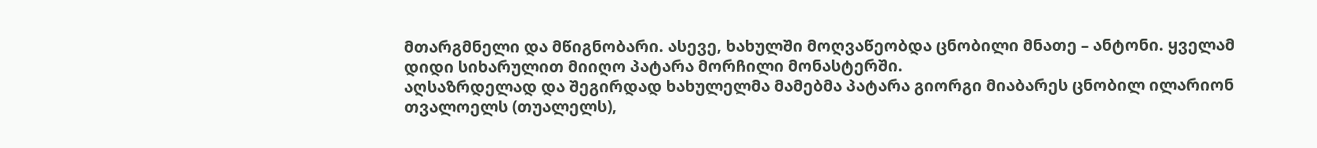მთარგმნელი და მწიგნობარი. ასევე, ხახულში მოღვაწეობდა ცნობილი მნათე – ანტონი. ყველამ დიდი სიხარულით მიიღო პატარა მორჩილი მონასტერში.
აღსაზრდელად და შეგირდად ხახულელმა მამებმა პატარა გიორგი მიაბარეს ცნობილ ილარიონ თვალოელს (თუალელს),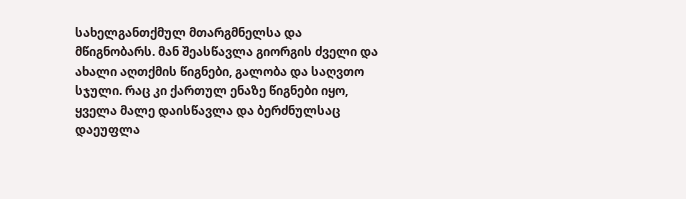სახელგანთქმულ მთარგმნელსა და მწიგნობარს. მან შეასწავლა გიორგის ძველი და ახალი აღთქმის წიგნები, გალობა და საღვთო სჯული. რაც კი ქართულ ენაზე წიგნები იყო, ყველა მალე დაისწავლა და ბერძნულსაც დაეუფლა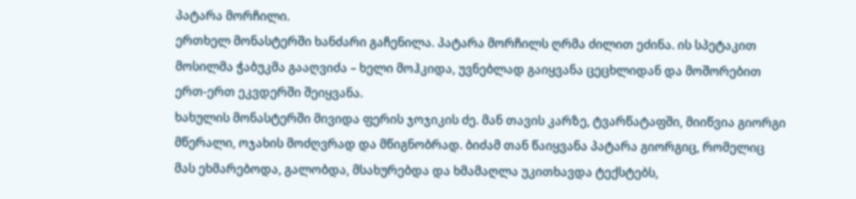პატარა მორჩილი.
ერთხელ მონასტერში ხანძარი გაჩენილა. პატარა მორჩილს ღრმა ძილით ეძინა. ის სპეტაკით მოსილმა ჭაბუკმა გააღვიძა – ხელი მოჰკიდა, უვნებლად გაიყვანა ცეცხლიდან და მოშორებით ერთ-ერთ ეკვდერში შეიყვანა.
ხახულის მონასტერში მივიდა ფერის ჯოჯიკის ძე. მან თავის კარზე, ტვარწატაფში, მიიწვია გიორგი მწერალი, ოჯახის მოძღვრად და მწიგნობრად. ბიძამ თან წაიყვანა პატარა გიორგიც, რომელიც მას ეხმარებოდა, გალობდა, მსახურებდა და ხმამაღლა უკითხავდა ტექსტებს,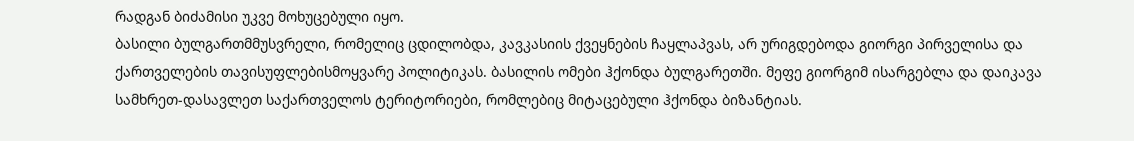რადგან ბიძამისი უკვე მოხუცებული იყო.
ბასილი ბულგართმმუსვრელი, რომელიც ცდილობდა, კავკასიის ქვეყნების ჩაყლაპვას, არ ურიგდებოდა გიორგი პირველისა და ქართველების თავისუფლებისმოყვარე პოლიტიკას. ბასილის ომები ჰქონდა ბულგარეთში. მეფე გიორგიმ ისარგებლა და დაიკავა სამხრეთ-დასავლეთ საქართველოს ტერიტორიები, რომლებიც მიტაცებული ჰქონდა ბიზანტიას.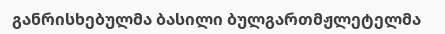განრისხებულმა ბასილი ბულგართმჟლეტელმა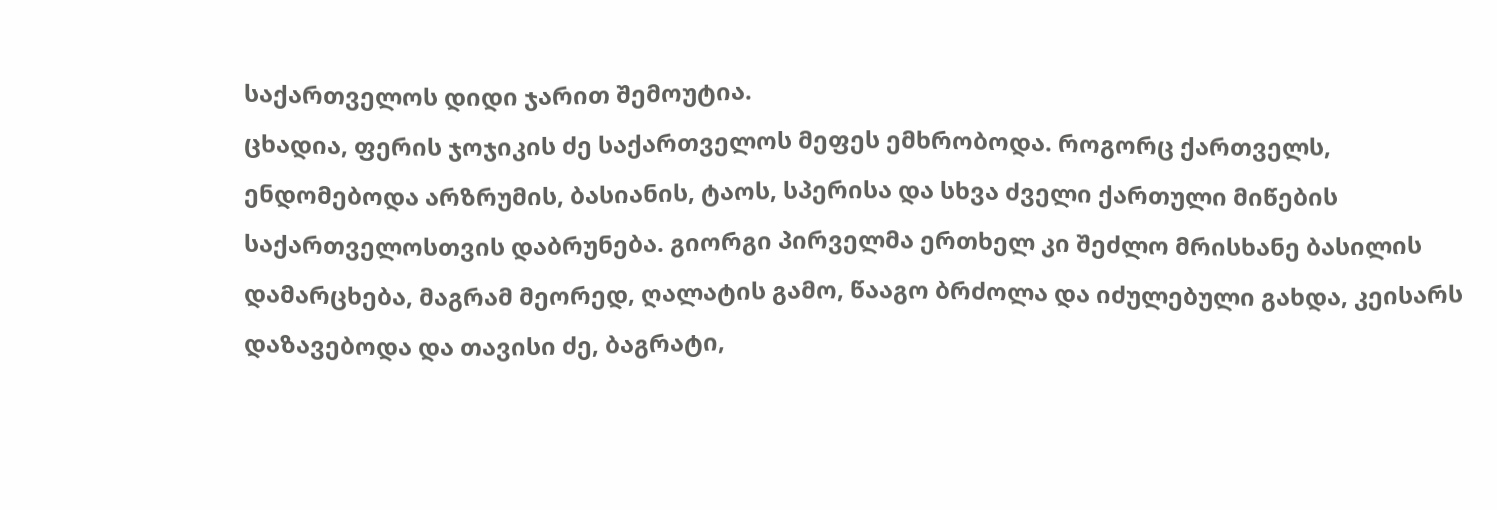საქართველოს დიდი ჯარით შემოუტია.
ცხადია, ფერის ჯოჯიკის ძე საქართველოს მეფეს ემხრობოდა. როგორც ქართველს, ენდომებოდა არზრუმის, ბასიანის, ტაოს, სპერისა და სხვა ძველი ქართული მიწების საქართველოსთვის დაბრუნება. გიორგი პირველმა ერთხელ კი შეძლო მრისხანე ბასილის დამარცხება, მაგრამ მეორედ, ღალატის გამო, წააგო ბრძოლა და იძულებული გახდა, კეისარს დაზავებოდა და თავისი ძე, ბაგრატი,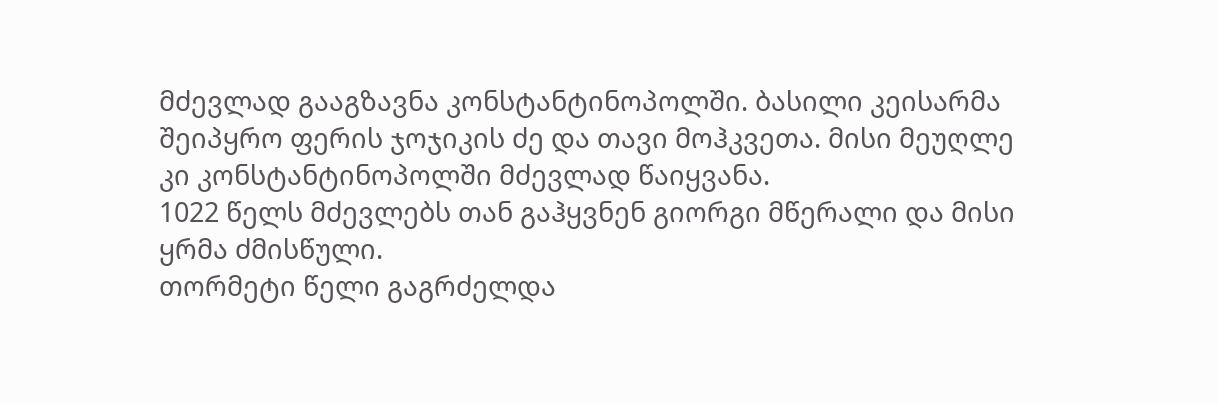მძევლად გააგზავნა კონსტანტინოპოლში. ბასილი კეისარმა შეიპყრო ფერის ჯოჯიკის ძე და თავი მოჰკვეთა. მისი მეუღლე კი კონსტანტინოპოლში მძევლად წაიყვანა.
1022 წელს მძევლებს თან გაჰყვნენ გიორგი მწერალი და მისი ყრმა ძმისწული.
თორმეტი წელი გაგრძელდა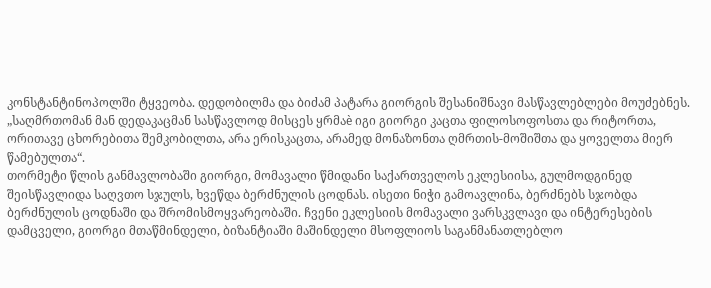კონსტანტინოპოლში ტყვეობა. დედობილმა და ბიძამ პატარა გიორგის შესანიშნავი მასწავლებლები მოუძებნეს. „საღმრთომან მან დედაკაცმან სასწავლოდ მისცეს ყრმაè იგი გიორგი კაცთა ფილოსოფოსთა და რიტორთა, ორითავე ცხორებითა შემკობილთა, არა ერისკაცთა, არამედ მონაზონთა ღმრთის-მოშიშთა და ყოველთა მიერ წამებულთა“.
თორმეტი წლის განმავლობაში გიორგი, მომავალი წმიდანი საქართველოს ეკლესიისა, გულმოდგინედ შეისწავლიდა საღვთო სჯულს, ხვეწდა ბერძნულის ცოდნას. ისეთი ნიჭი გამოავლინა, ბერძნებს სჯობდა ბერძნულის ცოდნაში და შრომისმოყვარეობაში. ჩვენი ეკლესიის მომავალი ვარსკვლავი და ინტერესების დამცველი, გიორგი მთაწმინდელი, ბიზანტიაში მაშინდელი მსოფლიოს საგანმანათლებლო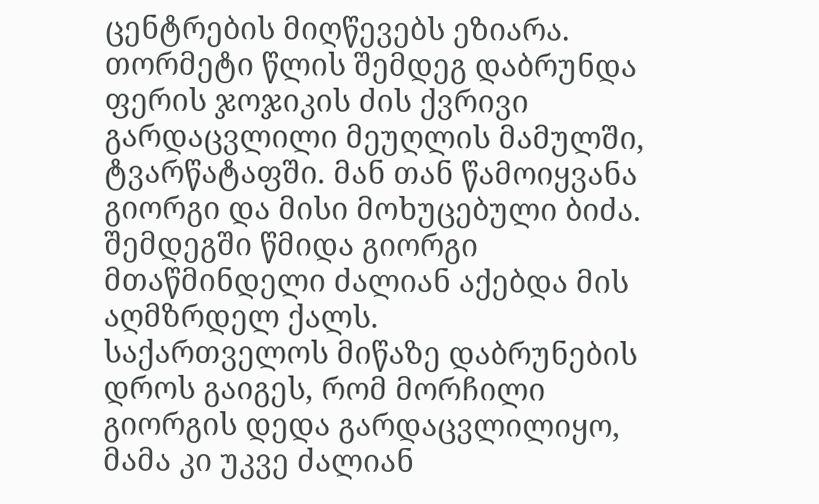ცენტრების მიღწევებს ეზიარა.
თორმეტი წლის შემდეგ დაბრუნდა ფერის ჯოჯიკის ძის ქვრივი გარდაცვლილი მეუღლის მამულში, ტვარწატაფში. მან თან წამოიყვანა გიორგი და მისი მოხუცებული ბიძა. შემდეგში წმიდა გიორგი მთაწმინდელი ძალიან აქებდა მის აღმზრდელ ქალს.
საქართველოს მიწაზე დაბრუნების დროს გაიგეს, რომ მორჩილი გიორგის დედა გარდაცვლილიყო, მამა კი უკვე ძალიან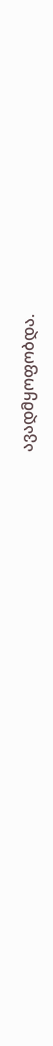ავადმყოფობდა.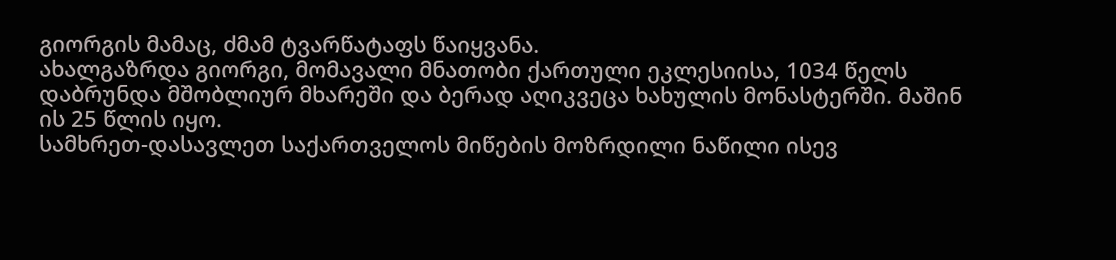გიორგის მამაც, ძმამ ტვარწატაფს წაიყვანა.
ახალგაზრდა გიორგი, მომავალი მნათობი ქართული ეკლესიისა, 1034 წელს დაბრუნდა მშობლიურ მხარეში და ბერად აღიკვეცა ხახულის მონასტერში. მაშინ ის 25 წლის იყო.
სამხრეთ-დასავლეთ საქართველოს მიწების მოზრდილი ნაწილი ისევ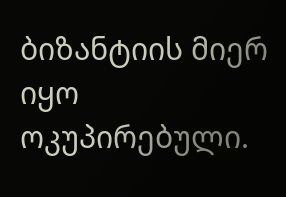ბიზანტიის მიერ იყო ოკუპირებული.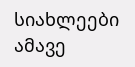სიახლეები ამავე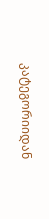კატეგორიიდან